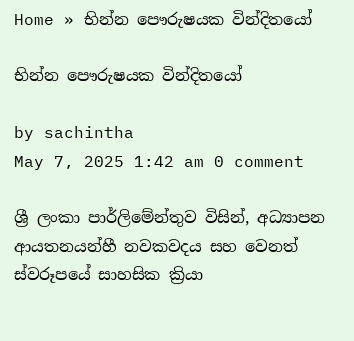Home » භින්න පෞරුෂයක වින්දිතයෝ

භින්න පෞරුෂයක වින්දිතයෝ

by sachintha
May 7, 2025 1:42 am 0 comment

ශ්‍රී ලංකා පාර්ලිමේන්තුව විසින්, අධ්‍යාපන ආයතනයන්හී නවකවදය සහ වෙනත් ස්වරූපයේ සාහසික ක්‍රියා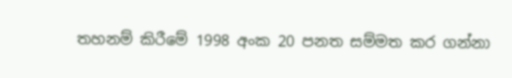තහනම් කිරීමේ 1998 අංක 20 පනත සම්මත කර ගන්නා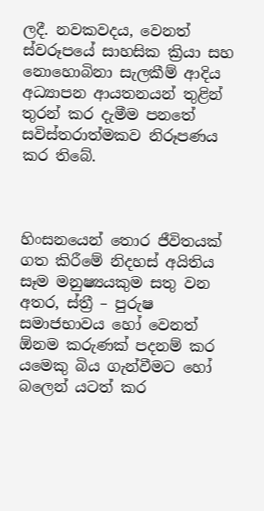ලදී. නවකවදය, වෙනත් ස්වරූපයේ සාහසික ක්‍රියා සහ නොහොබිනා සැලකීම් ආදිය අධ්‍යාපන ආයතනයන් තුළින් තුරන් කර දැමීම පනතේ සවිස්තරාත්මකව නිරූපණය කර තිබේ.



හිංසනයෙන් තොර ජීවිතයක් ගත කිරීමේ නිදහස් අයිතිය සෑම මනුෂ්‍යයකුම සතු වන අතර, ස්ත්‍රී – පුරුෂ සමාජභාවය හෝ වෙනත් ඕනම කරුණක් පදනම් කර යමෙකු බිය ගැන්වීමට හෝ බලෙන් යටත් කර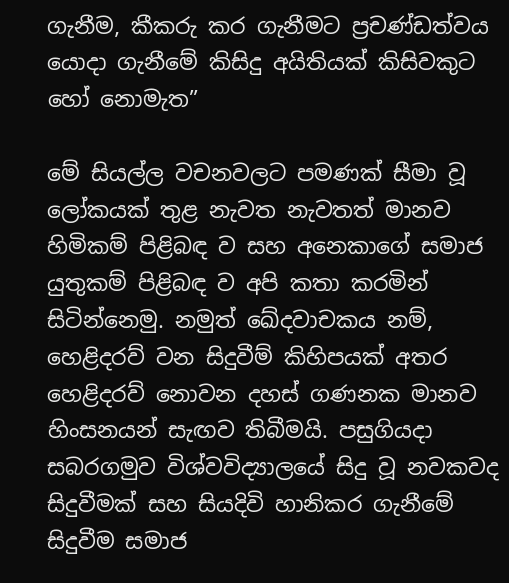ගැනීම, කීකරු කර ගැනීමට ප්‍රචණ්ඩත්වය යොදා ගැනීමේ කිසිදු අයිතියක් කිසිවකුට හෝ නොමැත”

මේ සියල්ල වචනවලට පමණක් සීමා වූ ලෝකයක් තුළ නැවත නැවතත් මානව හිමිකම් පිළිබඳ ව සහ අනෙකාගේ සමාජ යුතුකම් පිළිබඳ ව අපි කතා කරමින් සිටින්නෙමු. නමුත් ඛේදවාචකය නම්, හෙළිදරව් වන සිදුවීම් කිහිපයක් අතර හෙළිදරව් නොවන දහස් ගණනක මානව හිංසනයන් සැඟව තිබීමයි. පසුගියදා සබරගමුව විශ්වවිද්‍යාලයේ සිදු වූ නවකවද සිදුවීමක් සහ සියදිවි හානිකර ගැනීමේ සිදුවීම සමාජ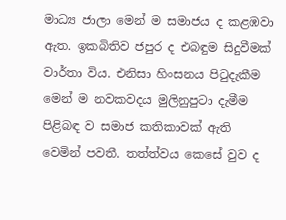මාධ්‍ය ජාලා මෙන් ම සමාජය ද කළඹවා ඇත. ඉකබිතිව ජපුර ද එබඳුම සිදුවීමක් වාර්තා විය. එනිසා හිංසනය පිටුදැකීම මෙන් ම නවකවදය මුලිනුපුටා දැමීම පිළිබඳ ව සමාජ කතිකාවක් ඇති වෙමින් පවතී. තත්ත්වය කෙසේ වුව ද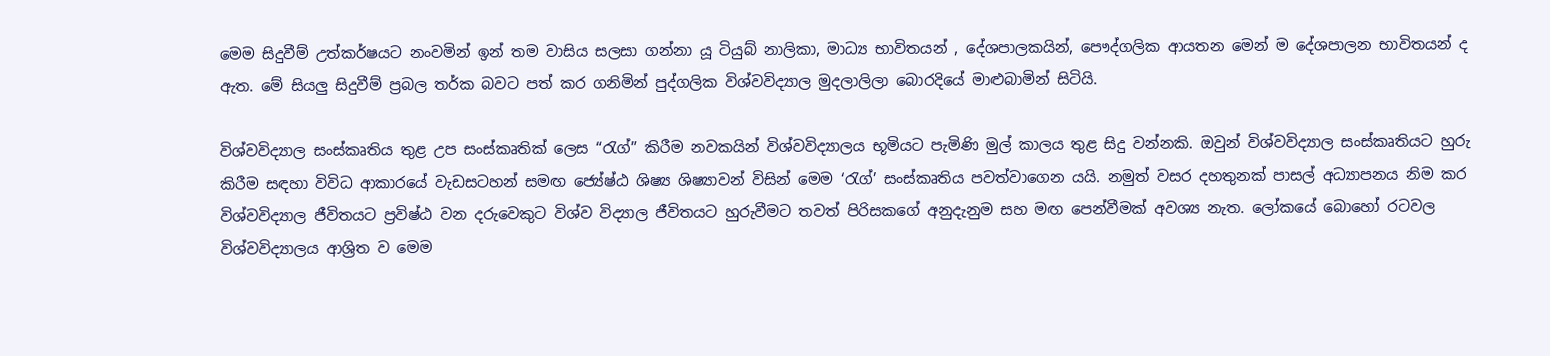මෙම සිදුවීම් උත්කර්ෂයට නංවමින් ඉන් තම වාසිය සලසා ගන්නා යූ ටියුබ් නාලිකා, මාධ්‍ය භාවිතයන් , දේශපාලකයින්, පෞද්ගලික ආයතන මෙන් ම දේශපාලන භාවිතයන් ද ඇත. මේ සියලු සිදුවීම් ප්‍රබල තර්ක බවට පත් කර ගනිමින් පුද්ගලික විශ්වවිද්‍යාල මුදලාලිලා බොරදියේ මාළුබාමින් සිටියි.

විශ්වවිද්‍යාල සංස්කෘතිය තුළ උප සංස්කෘතික් ලෙස “රැග්” කිරීම නවකයින් විශ්වවිද්‍යාලය භූමියට පැමිණි මුල් කාලය තුළ සිදු වන්නකි. ඔවුන් විශ්වවිද්‍යාල සංස්කෘතියට හුරු කිරීම සඳහා විවිධ ආකාරයේ වැඩසටහන් සමඟ ජ්‍යේෂ්ඨ ශිෂ්‍ය ශිෂ්‍යාවන් විසින් මෙම ‘රැග්’ සංස්කෘතිය පවත්වාගෙන යයි. නමුත් වසර දහතුනක් පාසල් අධ්‍යාපනය නිම කර විශ්වවිද්‍යාල ජීවිතයට ප්‍රවිෂ්ඨ වන දරුවෙකුට විශ්ව විද්‍යාල ජීවිතයට හුරුවීමට තවත් පිරිසකගේ අනුදැනුම සහ මඟ පෙන්වීමක් අවශ්‍ය නැත. ලෝකයේ බොහෝ රටවල විශ්වවිද්‍යාලය ආශ්‍රිත ව මෙම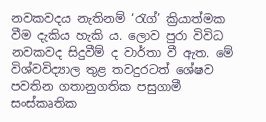නවකවදය නැතිනම් ‘රැග්’ ක්‍රියාත්මක වීම දැකිය හැකි ය. ලොව පුරා විවිධ නවකවද සිදුවීම් ද වාර්තා වී ඇත. මේ විශ්වවිද්‍යාල තුළ තවදුරටත් ශේෂව පවතින ගතානුගතික පසුගාමී සංස්කෘතික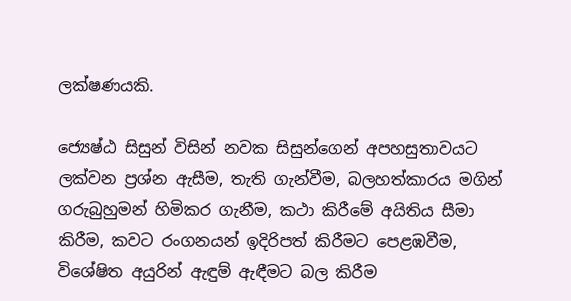ලක්ෂණයකි.

ජ්‍යෙෂ්ඨ සිසුන් විසින් නවක සිසුන්ගෙන් අපහසුතාවයට ලක්වන ප්‍රශ්න ඇසීම, තැති ගැන්වීම, බලහත්කාරය මගින් ගරුබුහුමන් හිමිකර ගැනීම, කථා කිරීමේ අයිතිය සීමා කිරීම, කවට රංගනයන් ඉදිරිපත් කිරීමට පෙළඹවීම, විශේෂිත අයුරින් ඇඳුම් ඇඳීමට බල කිරීම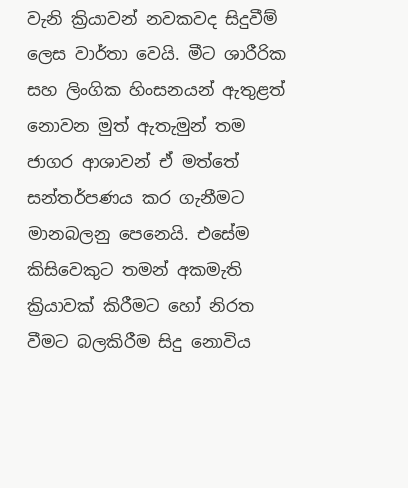වැනි ක්‍රියාවන් නවකවද සිදුවීම් ලෙස වාර්තා වෙයි. මීට ශාරීරික සහ ලිංගික හිංසනයන් ඇතුළත් නොවන මුත් ඇතැමුන් තම ජාගර ආශාවන් ඒ මත්තේ සන්තර්පණය කර ගැනීමට මානබලනු පෙනෙයි. එසේම කිසිවෙකුට තමන් අකමැති ක්‍රියාවක් කිරීමට හෝ නිරත වීමට බලකිරීම සිදු නොවිය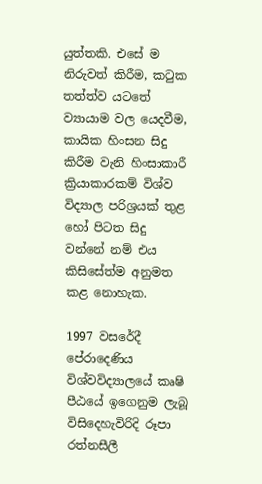යුත්තකි. එසේ ම නිරුවත් කිරීම, කටුක තත්ත්ව යටතේ ව්‍යායාම වල යෙදවීම, කායික හිංසන සිදු කිරීම වැනි හිංසාකාරී ක්‍රියාකාරකම් විශ්ව විද්‍යාල පරිශ්‍රයක් තුළ හෝ පිටත සිදු වන්නේ නම් එය කිසිසේත්ම අනුමත කළ නොහැක.

1997 වසරේදී පේරාදෙණිය විශ්වවිද්‍යාලයේ කෘෂි පීඨයේ ඉගෙනුම ලැබූ විසිදෙහැවිරිදි රූපා රත්නසීලී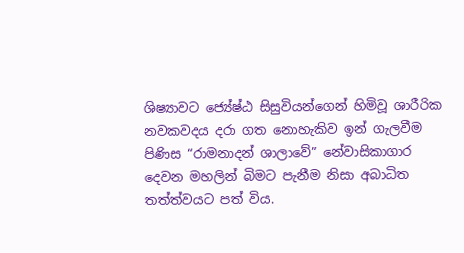ශිෂ්‍යාවට ජ්‍යේෂ්ඨ සිසුවියන්ගෙන් හිමිවූ ශාරීරික නවකවදය දරා ගත නොහැකිව ඉන් ගැලවීම පිණිස “රාමනාදන් ශාලාවේ” නේවාසිකාගාර දෙවන මහලින් බිමට පැනීම නිසා අබාධිත තත්ත්වයට පත් විය.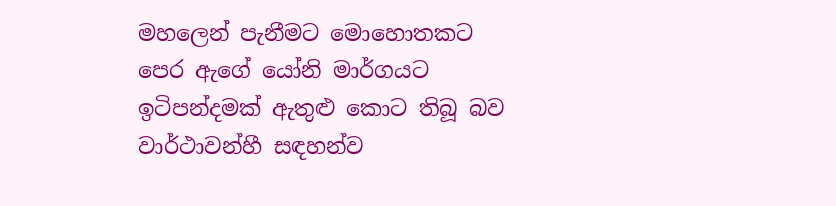මහලෙන් පැනීමට මොහොතකට පෙර ඇගේ යෝනි මාර්ගයට ඉටිපන්දමක් ඇතුළු කොට තිබූ බව වාර්ථාවන්හී සඳහන්ව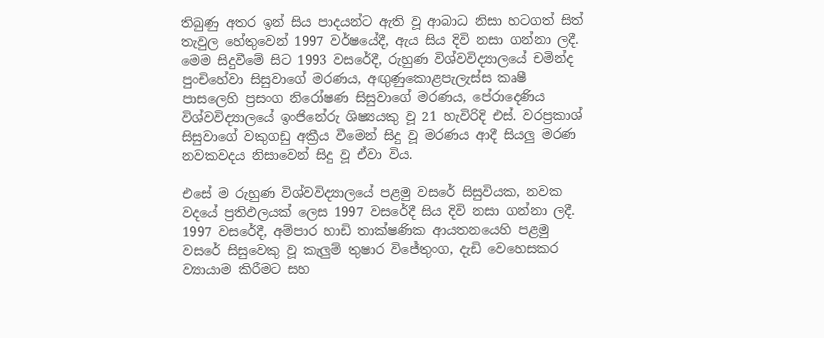තිබුණු අතර ඉන් සිය පාදයන්ට ඇති වූ ආබාධ නිසා හටගත් සිත් තැවුල හේතුවෙන් 1997 වර්ෂයේදී, ඇය සිය දිවි නසා ගන්නා ලදී. මෙම සිදුවීමේ සිට 1993 වසරේදී, රුහුණ විශ්වවිද්‍යාලයේ චමින්ද පුංචිහේවා සිසුවාගේ මරණය, අඟුණුකොළපැලැස්ස කෘෂී පාසලෙහි ප්‍රසංග නිරෝෂණ සිසුවාගේ මරණය, පේරාදෙණිය විශ්වවිද්‍යාලයේ ඉංජිනේරු ශිෂ්‍යයකු වූ 21 හැවිරිදි එස්. වරප්‍රකාශ් සිසුවාගේ වකුගඩු අක්‍රීය වීමෙන් සිදු වූ මරණය ආදී සියලු මරණ නවකවදය නිසාවෙන් සිදු වූ ඒවා විය.

එසේ ම රුහුණ විශ්වවිද්‍යාලයේ පළමු වසරේ සිසුවියක, නවක වදයේ ප්‍රතිඵලයක් ලෙස 1997 වසරේදී සිය දිවි නසා ගන්නා ලදී. 1997 වසරේදී, අම්පාර හාඩි තාක්ෂණික ආයතනයෙහි පළමු වසරේ සිසුවෙකු වූ කැලුම් තුෂාර විජේතුංග, දැඩි වෙහෙසකර ව්‍යායාම කිරීමට සහ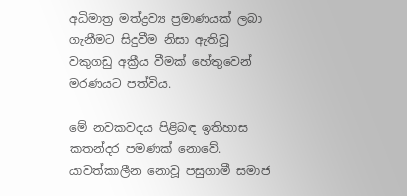අධිමාත්‍ර මත්ද්‍රව්‍ය ප්‍රමාණයක් ලබා ගැනීමට සිදුවීම නිසා ඇතිවූ වකුගඩු අක්‍රීය වීමක් හේතුවෙන් මරණයට පත්විය.

මේ නවකවදය පිළිබඳ ඉතිහාස කතන්දර පමණක් නොවේ. යාවත්කාලීන නොවූ පසුගාමී සමාජ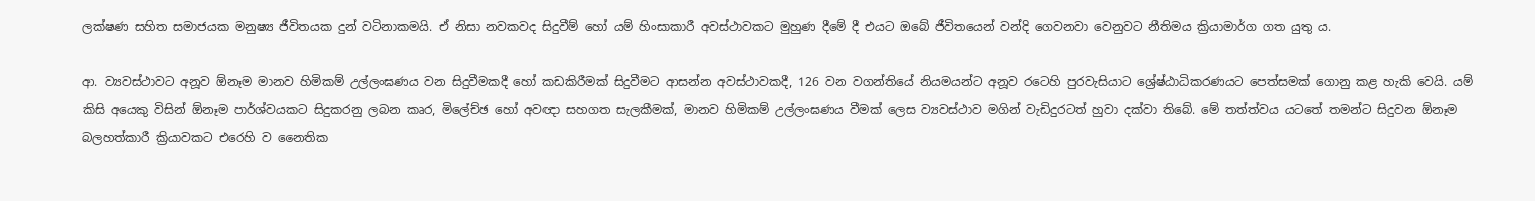ලක්ෂණ සහිත සමාජයක මනුෂ්‍ය ජීවිතයක දුන් වටිනාකමයි. ඒ නිසා නවකවද සිදුවීම් හෝ යම් හිංසාකාරී අවස්ථාවකට මුහුණ දීමේ දී එයට ඔබේ ජීවිතයෙන් වන්දි ගෙවනවා වෙනුවට නීතිමය ක්‍රියාමාර්ග ගත යුතු ය.

ආ. ව්‍යවස්ථාවට අනූව ඕනෑම මානව හිමිකම් උල්ලංඝණය වන සිදුවීමකදී හෝ කඩකිරීමක් සිදුවීමට ආසන්න අවස්ථාවකදී, 126 වන වගන්තියේ නියමයන්ට අනූව රටෙහි පුරවැසියාට ශ්‍රේෂ්ඨාධිකරණයට පෙත්සමක් ගොනු කළ හැකි වෙයි. යම් කිසි අයෙකු විසින් ඕනෑම පාර්ශ්වයකට සිදුකරනු ලබන කෘර, මිලේච්ඡ හෝ අවඥා සහගත සැලකීමක්, මානව හිමිකම් උල්ලංඝණය වීමක් ලෙස ව්‍යවස්ථාව මගින් වැඩිදුරටත් හුවා දක්වා තිබේ. මේ තත්ත්වය යටතේ තමන්ට සිදුවන ඕනෑම බලහත්කාරී ක්‍රියාවකට එරෙහි ව නෛතික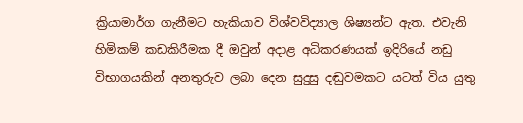ක්‍රියාමාර්ග ගැනීමට හැකියාව විශ්වවිද්‍යාල ශිෂ්‍යන්ට ඇත. එවැනි හිමිකම් කඩකිරීමක දී ඔවුන් අදාළ අධිකරණයක් ඉදිරියේ නඩු විභාගයකින් අනතුරුව ලබා දෙන සුදුසු දඬුවමකට යටත් විය යුතු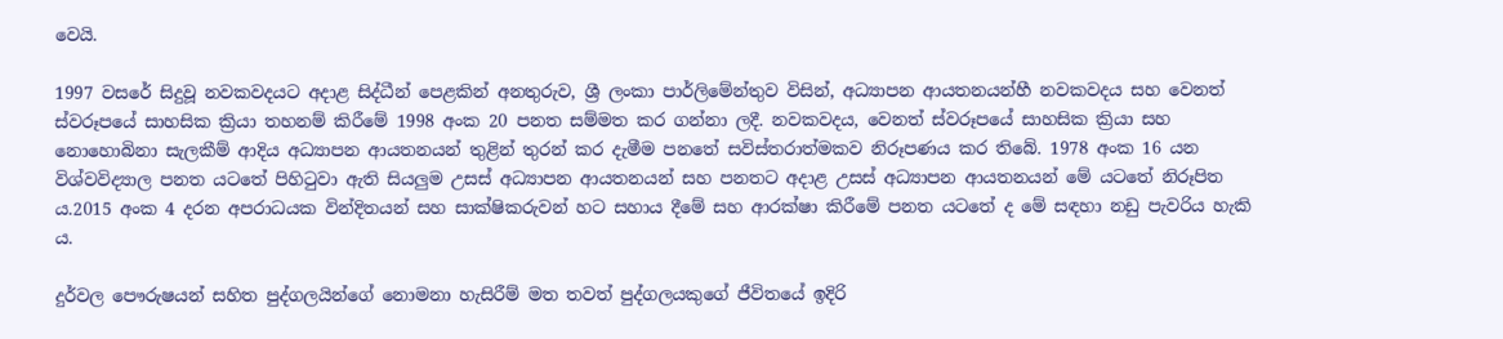වෙයි.

1997 වසරේ සිදුවූ නවකවදයට අදාළ සිද්ධීන් පෙළකින් අනතුරුව, ශ්‍රී ලංකා පාර්ලිමේන්තුව විසින්, අධ්‍යාපන ආයතනයන්හී නවකවදය සහ වෙනත් ස්වරූපයේ සාහසික ක්‍රියා තහනම් කිරීමේ 1998 අංක 20 පනත සම්මත කර ගන්නා ලදී. නවකවදය, වෙනත් ස්වරූපයේ සාහසික ක්‍රියා සහ නොහොබිනා සැලකීම් ආදිය අධ්‍යාපන ආයතනයන් තුළින් තුරන් කර දැමීම පනතේ සවිස්තරාත්මකව නිරූපණය කර තිබේ. 1978 අංක 16 යන විශ්වවිද්‍යාල පනත යටතේ පිහිටුවා ඇති සියලුම උසස් අධ්‍යාපන ආයතනයන් සහ පනතට අදාළ උසස් අධ්‍යාපන ආයතනයන් මේ යටතේ නිරූපිත ය.2015 අංක 4 දරන අපරාධයක වින්දිතයන් සහ සාක්ෂිකරුවන් හට සහාය දීමේ සහ ආරක්ෂා කිරීමේ පනත යටතේ ද මේ සඳහා නඩු පැවරිය හැකි ය.

දුර්වල පෞරුෂයන් සහිත පුද්ගලයින්ගේ නොමනා හැසිරීම් මත තවත් පුද්ගලයකුගේ ජීවිතයේ ඉදිරි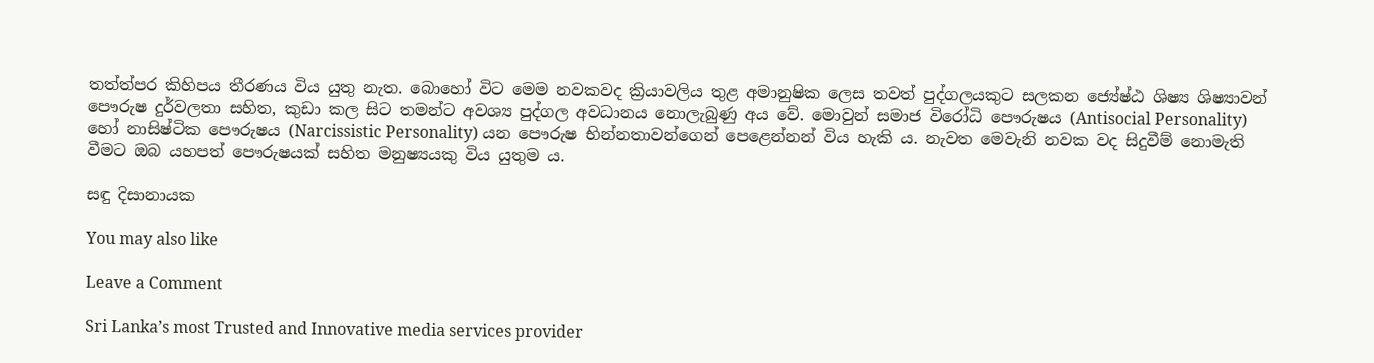තත්ත්පර කිහිපය තීරණය විය යුතු නැත. බොහෝ විට මෙම නවකවද ක්‍රියාවලිය තුළ අමානුෂික ලෙස තවත් පුද්ගලයකුට සලකන ජ්‍යේෂ්ඨ ශිෂ්‍ය ශිෂ්‍යාවන් පෞරුෂ දුර්වලතා සහිත, කුඩා කල සිට තමන්ට අවශ්‍ය පුද්ගල අවධානය නොලැබුණු අය වේ. මොවුන් සමාජ විරෝධි පෞරුෂය (Antisocial Personality) හෝ නාසිෂ්ටික පෞරුෂය (Narcissistic Personality) යන පෞරුෂ භින්නතාවන්ගෙන් පෙළෙන්නන් විය හැකි ය. නැවත මෙවැනි නවක වද සිදුවීම් නොමැති වීමට ඔබ යහපත් පෞරුෂයක් සහිත මනුෂ්‍යයකු විය යුතුම ය.

සඳු දිසානායක

You may also like

Leave a Comment

Sri Lanka’s most Trusted and Innovative media services provider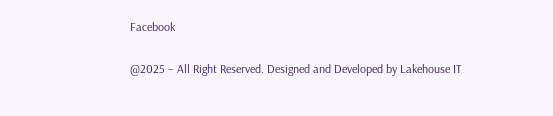Facebook

@2025 – All Right Reserved. Designed and Developed by Lakehouse IT